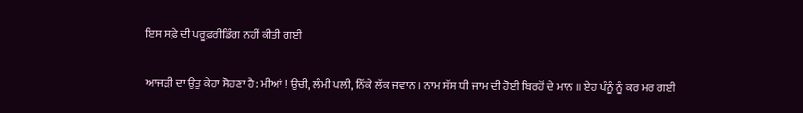ਇਸ ਸਫ਼ੇ ਦੀ ਪਰੂਫ਼ਰੀਡਿੰਗ ਨਹੀਂ ਕੀਤੀ ਗਈ

ਆਜੜੀ ਦਾ ਉਤੁ ਕੇਹਾ ਸੋਹਣਾ ਹੈ: ਮੀਆਂ ! ਉਚੀ, ਲੰਮੀ ਪਲੀ, ਨਿੱਕੇ ਲੱਕ ਜਵਾਨ । ਨਾਮ ਸੱਸ ਧੀ ਜਾਮ ਦੀ ਹੋਈ ਬਿਰਹੋਂ ਦੇ ਮਾਨ ॥ ਏਹ ਪੰਨੂੰ ਨੂੰ ਕਰ ਮਰ ਗਈ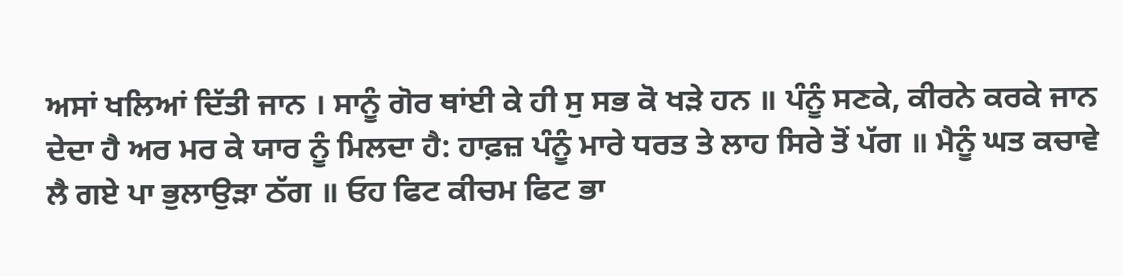ਅਸਾਂ ਖਲਿਆਂ ਦਿੱਤੀ ਜਾਨ । ਸਾਨੂੰ ਗੋਰ ਥਾਂਈ ਕੇ ਹੀ ਸੁ ਸਭ ਕੋ ਖੜੇ ਹਨ ॥ ਪੰਨੂੰ ਸਣਕੇ, ਕੀਰਨੇ ਕਰਕੇ ਜਾਨ ਦੇਦਾ ਹੈ ਅਰ ਮਰ ਕੇ ਯਾਰ ਨੂੰ ਮਿਲਦਾ ਹੈ: ਹਾਫ਼ਜ਼ ਪੰਨੂੰ ਮਾਰੇ ਧਰਤ ਤੇ ਲਾਹ ਸਿਰੇ ਤੋਂ ਪੱਗ ॥ ਮੈਨੂੰ ਘਤ ਕਚਾਵੇ ਲੈ ਗਏ ਪਾ ਭੁਲਾਉੜਾ ਠੱਗ ॥ ਓਹ ਫਿਟ ਕੀਚਮ ਫਿਟ ਭਾ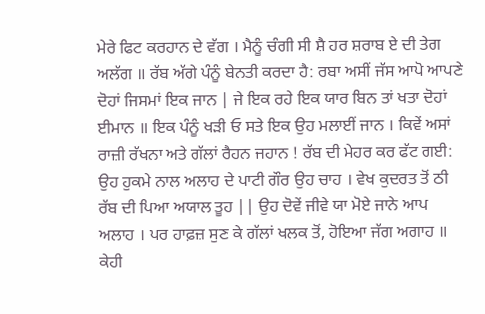ਮੇਰੇ ਫਿਟ ਕਰਹਾਨ ਦੇ ਵੱਗ । ਮੈਨੂੰ ਚੰਗੀ ਸੀ ਸ਼ੈ ਹਰ ਸ਼ਰਾਬ ਏ ਦੀ ਤੇਗ ਅਲੱਗ ॥ ਰੱਬ ਅੱਗੇ ਪੰਨੂੰ ਬੇਨਤੀ ਕਰਦਾ ਹੈ: ਰਬਾ ਅਸੀਂ ਜੱਸ ਆਪੋ ਆਪਣੇ ਦੋਹਾਂ ਜਿਸਮਾਂ ਇਕ ਜਾਨ | ਜੇ ਇਕ ਰਹੇ ਇਕ ਯਾਰ ਬਿਨ ਤਾਂ ਖਤਾ ਦੋਹਾਂ ਈਮਾਨ ॥ ਇਕ ਪੰਨੂੰ ਖੜੀ ਓ ਸਤੇ ਇਕ ਉਹ ਮਲਾਈਂ ਜਾਨ । ਕਿਵੇਂ ਅਸਾਂ ਰਾਜ਼ੀ ਰੱਖਨਾ ਅਤੇ ਗੱਲਾਂ ਰੈਹਨ ਜਹਾਨ ! ਰੱਬ ਦੀ ਮੇਹਰ ਕਰ ਫੱਟ ਗਈ: ਉਹ ਹੁਕਮੇ ਨਾਲ ਅਲਾਹ ਦੇ ਪਾਟੀ ਗੌਰ ਉਹ ਚਾਹ । ਵੇਖ ਕੁਦਰਤ ਤੋਂ ਠੀ ਰੱਬ ਦੀ ਪਿਆ ਅਯਾਲ ਤੂਹ || ਉਹ ਦੋਵੇਂ ਜੀਵੇ ਯਾ ਮੋਏ ਜਾਨੇ ਆਪ ਅਲਾਹ । ਪਰ ਹਾਫ਼ਜ਼ ਸੁਣ ਕੇ ਗੱਲਾਂ ਖਲਕ ਤੋਂ, ਹੋਇਆ ਜੱਗ ਅਗਾਹ ॥ ਕੇਹੀ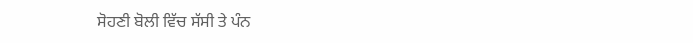ਸੋਹਣੀ ਬੋਲੀ ਵਿੱਚ ਸੱਸੀ ਤੇ ਪੰਨ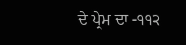ਦੇ ਪ੍ਰੇਮ ਦਾ -੧੧੨